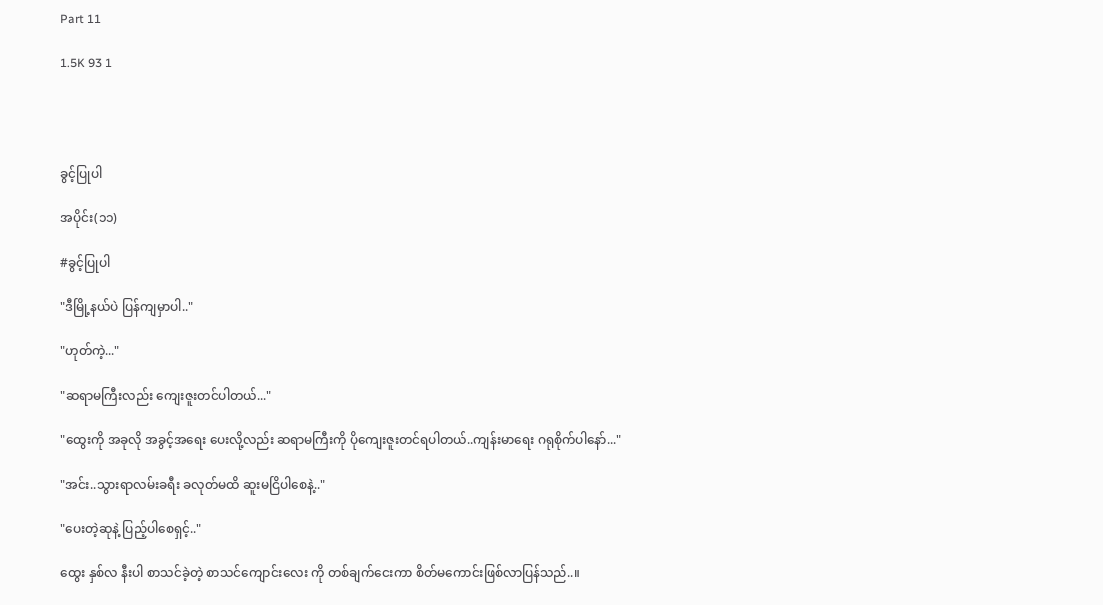Part 11

1.5K 93 1




ခွင့်ပြုပါ

အပိုင်း(၁၁)

#ခွင့်ပြုပါ

"ဒီမြို့နယ်ပဲ ပြန်ကျမှာပါ.."

"ဟုတ်ကဲ့..."

"ဆရာမကြီးလည်း ကျေးဇူးတင်ပါတယ်..."

"ထွေးကို အခုလို အခွင့်အရေး ပေးလို့လည်း ဆရာမကြီးကို ပိုကျေးဇူးတင်ရပါတယ်..ကျန်းမာရေး ဂရုစိုက်ပါနော်..."

"အင်း..သွားရာလမ်းခရီး ခလုတ်မထိ ဆူးမငြိပါစေနဲ့.."

"ပေးတဲ့ဆုနဲ့ ပြည့်ပါစေရှင့်.."

ထွေး နှစ်လ နီးပါ စာသင်ခဲ့တဲ့ စာသင်ကျောင်းလေး ကို တစ်ချက်ငေးကာ စိတ်မကောင်းဖြစ်လာပြန်သည်..။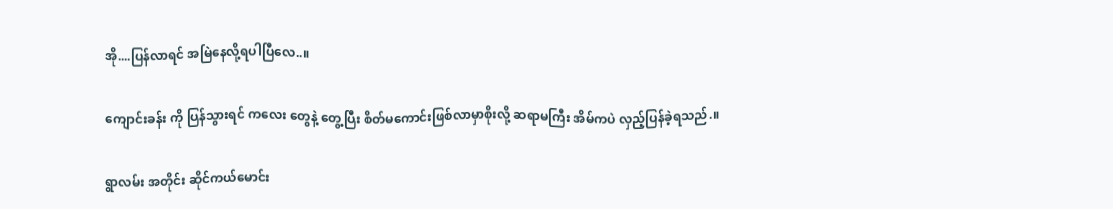အို....ပြန်လာရင် အမြဲနေလို့ရပါပြီလေ..။

ကျောင်းခန်း ကို ပြန်သွားရင် ကလေး တွေနဲ့ တွေ့ပြီး စိတ်မကောင်းဖြစ်လာမှာစိုးလို့ ဆရာမကြီး အိမ်ကပဲ လှည့်ပြန်ခဲ့ရသည်.။

ရွာလမ်း အတိုင်း ဆိုင်ကယ်မောင်း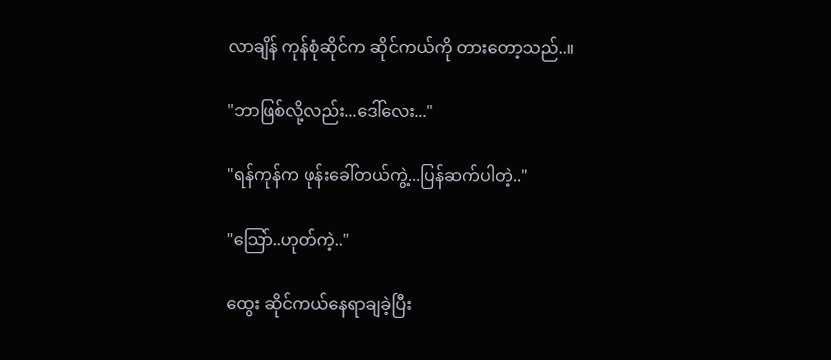လာချိန် ကုန်စုံဆိုင်က ဆိုင်ကယ်ကို တားတော့သည်..။

"ဘာဖြစ်လို့လည်း...ဒေါ်လေး..."

"ရန်ကုန်က ဖုန်းခေါ်တယ်ကွဲ့...ပြန်ဆက်ပါတဲ့.."

"သြော်..ဟုတ်ကဲ့.."

ထွေး ဆိုင်ကယ်နေရာချခဲ့ပြီး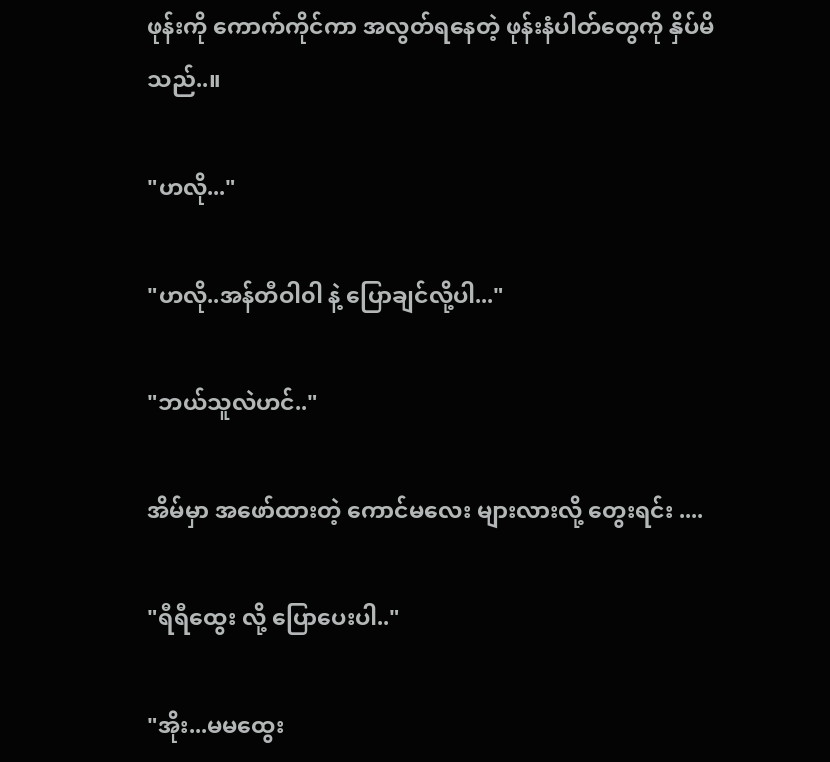ဖုန်းကို ကောက်ကိုင်ကာ အလွတ်ရနေတဲ့ ဖုန်းနံပါတ်တွေကို နှိပ်မိသည်..။

"ဟလို..."

"ဟလို..အန်တီဝါ၀ါ နဲ့ ပြောချင်လို့ပါ..."

"ဘယ်သူလဲဟင်.."

အိမ်မှာ အဖော်ထားတဲ့ ကောင်မလေး များလားလို့ တွေးရင်း ....

"ရီရီထွေး လို့ ပြောပေးပါ.."

"အိုး...မမထွေး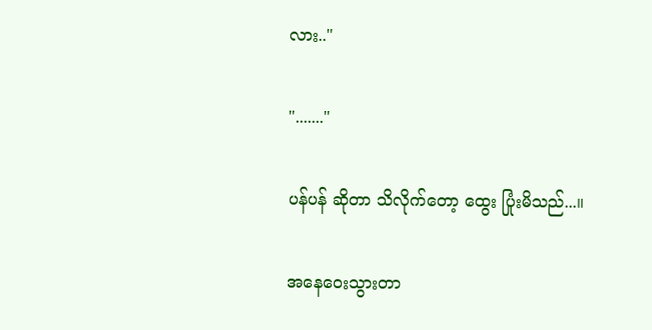လား.."

"......."

ပန်ပန် ဆိုတာ သိလိုက်တော့ ထွေး ပြုံးမိသည်...။

အနေဝေးသွားတာ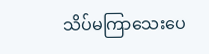သိပ်မကြာသေးပေ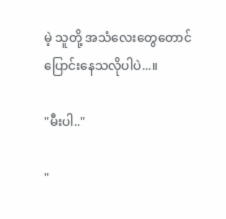မဲ့ သူတို့ အသံလေးတွေတောင် ပြောင်းနေသလိုပါပဲ...။

"မီးပါ.."

"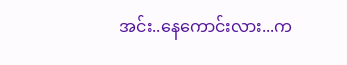အင်း..နေကောင်းလား...က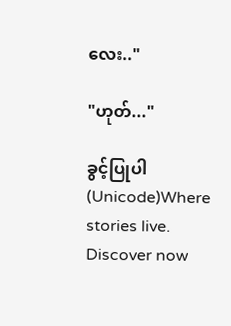လေး.."

"ဟုတ်..."

ခွင့်ပြုပါ (Unicode)Where stories live. Discover now